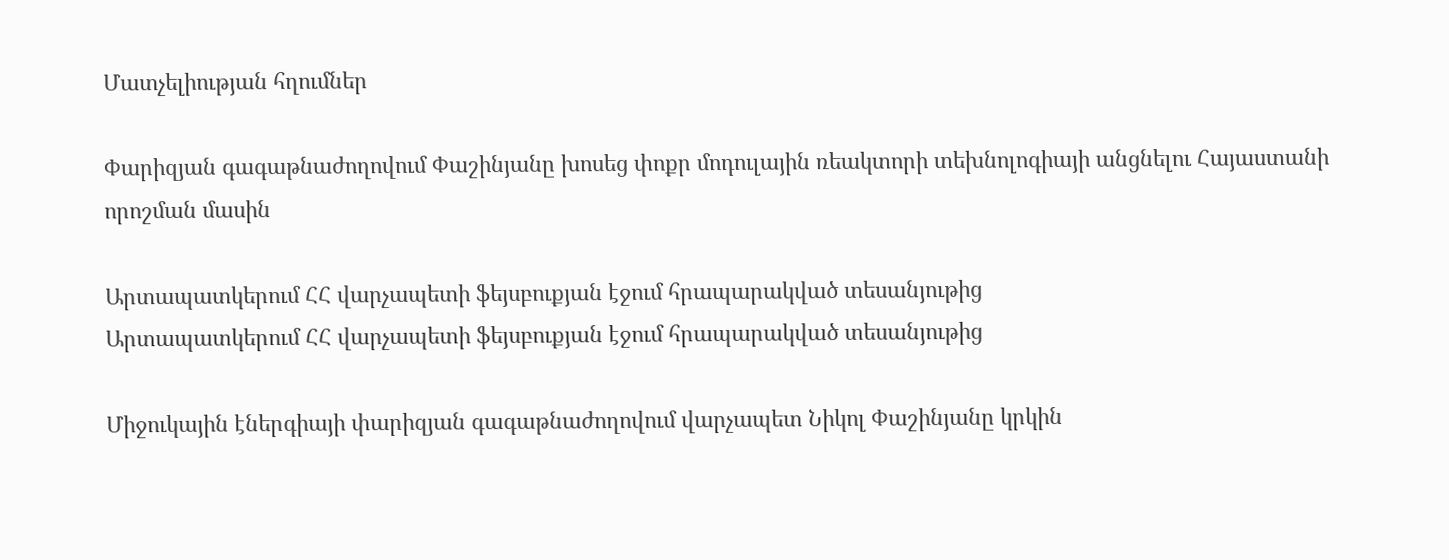Մատչելիության հղումներ

Փարիզյան գագաթնաժողովում Փաշինյանը խոսեց փոքր մոդուլային ռեակտորի տեխնոլոգիայի անցնելու Հայաստանի որոշման մասին

Արտապատկերում ՀՀ վարչապետի ֆեյսբուքյան էջում հրապարակված տեսանյութից
Արտապատկերում ՀՀ վարչապետի ֆեյսբուքյան էջում հրապարակված տեսանյութից

Միջուկային էներգիայի փարիզյան գագաթնաժողովում վարչապետ Նիկոլ Փաշինյանը կրկին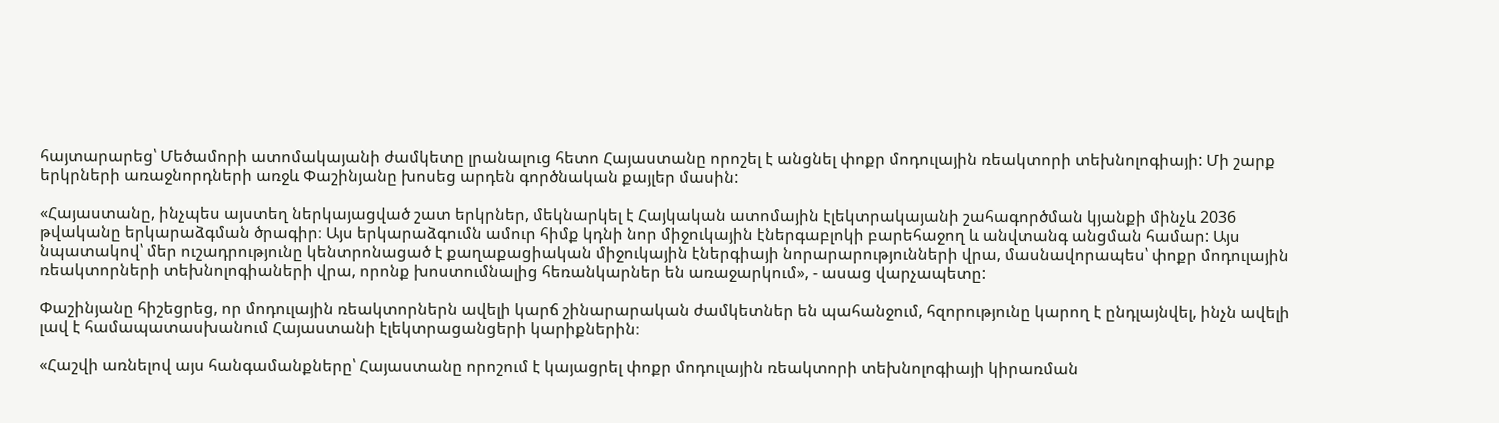հայտարարեց՝ Մեծամորի ատոմակայանի ժամկետը լրանալուց հետո Հայաստանը որոշել է անցնել փոքր մոդուլային ռեակտորի տեխնոլոգիայի: Մի շարք երկրների առաջնորդների առջև Փաշինյանը խոսեց արդեն գործնական քայլեր մասին:

«Հայաստանը, ինչպես այստեղ ներկայացված շատ երկրներ, մեկնարկել է Հայկական ատոմային էլեկտրակայանի շահագործման կյանքի մինչև 2036 թվականը երկարաձգման ծրագիր։ Այս երկարաձգումն ամուր հիմք կդնի նոր միջուկային էներգաբլոկի բարեհաջող և անվտանգ անցման համար: Այս նպատակով՝ մեր ուշադրությունը կենտրոնացած է քաղաքացիական միջուկային էներգիայի նորարարությունների վրա, մասնավորապես՝ փոքր մոդուլային ռեակտորների տեխնոլոգիաների վրա, որոնք խոստումնալից հեռանկարներ են առաջարկում», - ասաց վարչապետը:

Փաշինյանը հիշեցրեց, որ մոդուլային ռեակտորներն ավելի կարճ շինարարական ժամկետներ են պահանջում, հզորությունը կարող է ընդլայնվել, ինչն ավելի լավ է համապատասխանում Հայաստանի էլեկտրացանցերի կարիքներին։

«Հաշվի առնելով այս հանգամանքները՝ Հայաստանը որոշում է կայացրել փոքր մոդուլային ռեակտորի տեխնոլոգիայի կիրառման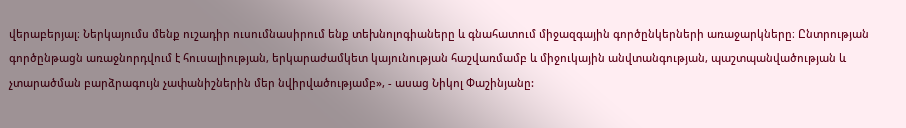վերաբերյալ։ Ներկայումս մենք ուշադիր ուսումնասիրում ենք տեխնոլոգիաները և գնահատում միջազգային գործընկերների առաջարկները։ Ընտրության գործընթացն առաջնորդվում է հուսալիության, երկարաժամկետ կայունության հաշվառմամբ և միջուկային անվտանգության, պաշտպանվածության և չտարածման բարձրագույն չափանիշներին մեր նվիրվածությամբ», - ասաց Նիկոլ Փաշինյանը: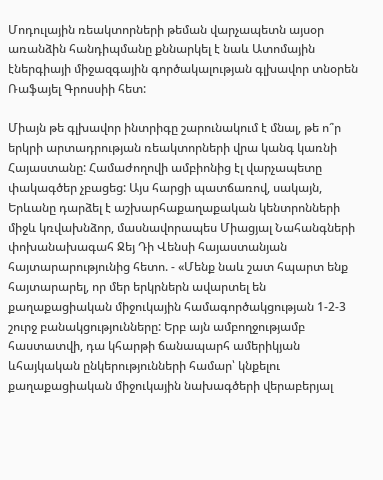Մոդուլային ռեակտորների թեման վարչապետն այսօր առանձին հանդիպմանը քննարկել է նաև Ատոմային էներգիայի միջազգային գործակալության գլխավոր տնօրեն Ռաֆայել Գրոսսիի հետ:

Միայն թե գլխավոր ինտրիգը շարունակում է մնալ, թե ո՞ր երկրի արտադրության ռեակտորների վրա կանգ կառնի Հայաստանը: Համաժողովի ամբիոնից էլ վարչապետը փակագծեր չբացեց: Այս հարցի պատճառով, սակայն, Երևանը դարձել է աշխարհաքաղաքական կենտրոնների միջև կռվախնձոր, մասնավորապես Միացյալ Նահանգների փոխանախագահ Ջեյ Դի Վենսի հայաստանյան հայտարարությունից հետո. - «Մենք նաև շատ հպարտ ենք հայտարարել, որ մեր երկրներն ավարտել են քաղաքացիական միջուկային համագործակցության 1-2-3 շուրջ բանակցությունները: Երբ այն ամբողջությամբ հաստատվի, դա կհարթի ճանապարհ ամերիկյան ևհայկական ընկերությունների համար՝ կնքելու քաղաքացիական միջուկային նախագծերի վերաբերյալ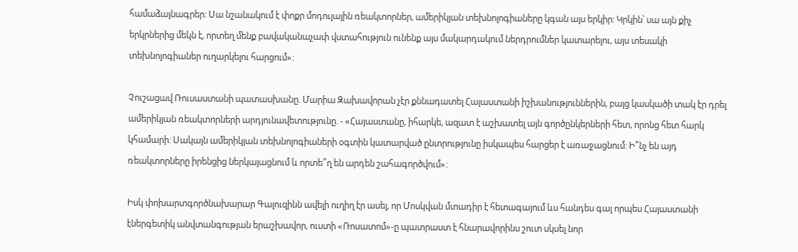համաձայնագրեր: Սա նշանակում է փոքր մոդուլային ռեակտորներ, ամերիկյան տեխնոլոգիաները կգան այս երկիր: Կրկին՝ սա այն քիչ երկրներից մեկն է, որտեղ մենք բավականաչափ վստահություն ունենք այս մակարդակում ներդրումներ կատարելու, այս տեսակի տեխնոլոգիաներ ուղարկելու հարցում»:

Չուշացավ Ռուսաստանի պատասխանը. Մարիա Զախավորան չէր քննադատել Հայաստանի իշխանություններին, բայց կասկածի տակ էր դրել ամերիկյան ռեակտորների արդյունավետությունը. - «Հայաստանը, իհարկե, ազատ է աշխատել այն գործընկերների հետ, որոնց հետ հարկ կհամարի: Սակայն ամերիկյան տեխնոլոգիաների օգտին կատարված ընտրությունը իսկապես հարցեր է առաջացնում: Ի՞նչ են այդ ռեակտորները իրենցից ներկայացնում և որտե՞ղ են արդեն շահագործվում»:

Իսկ փոխարտգործնախարար Գալուզինն ավելի ուղիղ էր ասել, որ Մոսկվան մտադիր է հետագայում ևս հանդես գալ որպես Հայաստանի էներգետիկ անվտանգության երաշխավոր, ուստի «Ռոսատոմ»-ը պատրաստ է հնարավորինս շուտ սկսել նոր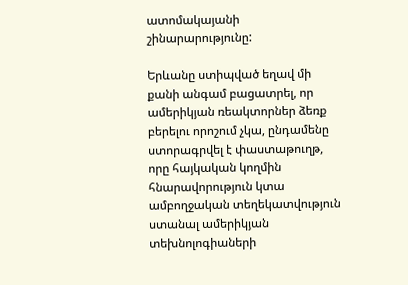ատոմակայանի շինարարությունը:

Երևանը ստիպված եղավ մի քանի անգամ բացատրել, որ ամերիկյան ռեակտորներ ձեռք բերելու որոշում չկա, ընդամենը ստորագրվել է փաստաթուղթ, որը հայկական կողմին հնարավորություն կտա ամբողջական տեղեկատվություն ստանալ ամերիկյան տեխնոլոգիաների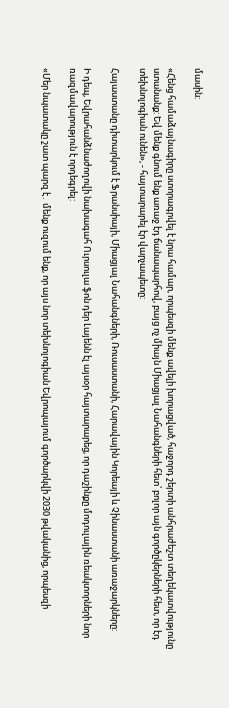մասին:

«Հենց համաձայնագիրը ստորագրվել է նրա համար, որպեսզի մենք ավելի խորացված, հաջորդ շերտի անհրաժեշտ տեղեկատվությունը ստանանք: Եվ մենք գնում ենք առաջ էդ ճանապարհով, բայց ոչ միայն Միացյալ Նահանգների հետ՝ բոլոր այն գործըկերների հետ, որ էդ տեխնոլոգիան ունեն», - հայտարարել էր վարչապետը:

Հայաստանը դիտարկում է Ֆրանսիայի, Միացյալ Նահանգների, Ռուսաստանի, Հարավային Կորեայի և Չինաստանի առաջարկները:

Ի դեպ, Եվրահանձնաժողովի նախագահ Ուրսուլա ֆոն դեր Լայենն էլ այսօր հայտարարեց, որ դաշինքը մոդուլային ռեակտորների նոր ռազմավարություն է որդեգրել:

«Մեր նպատակը շատ պարզ է․ մենք ուզում ենք, որ այս նոր տեխնոլոգիան Եվրոպայում գործարկվի 2030 թվականից, որպեսզի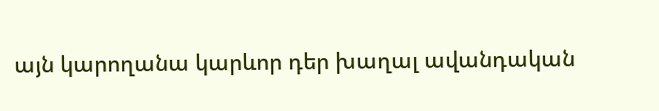այն կարողանա կարևոր դեր խաղալ ավանդական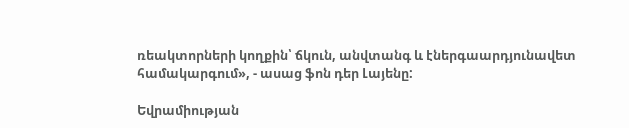ռեակտորների կողքին՝ ճկուն, անվտանգ և էներգաարդյունավետ համակարգում», - ասաց ֆոն դեր Լայենը:

Եվրամիության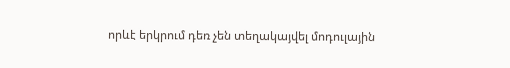որևէ երկրում դեռ չեն տեղակայվել մոդուլային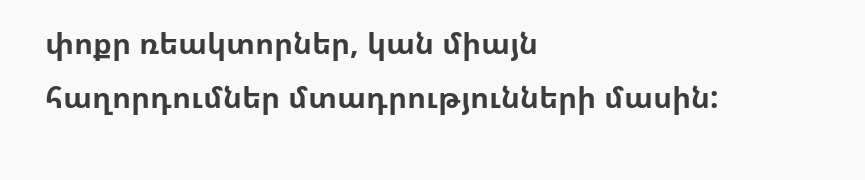փոքր ռեակտորներ, կան միայն հաղորդումներ մտադրությունների մասին: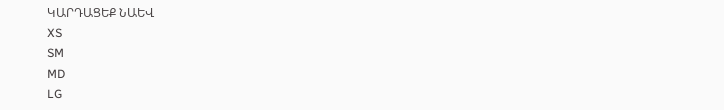ԿԱՐԴԱՑԵՔ ՆԱԵՎ
XS
SM
MD
LG